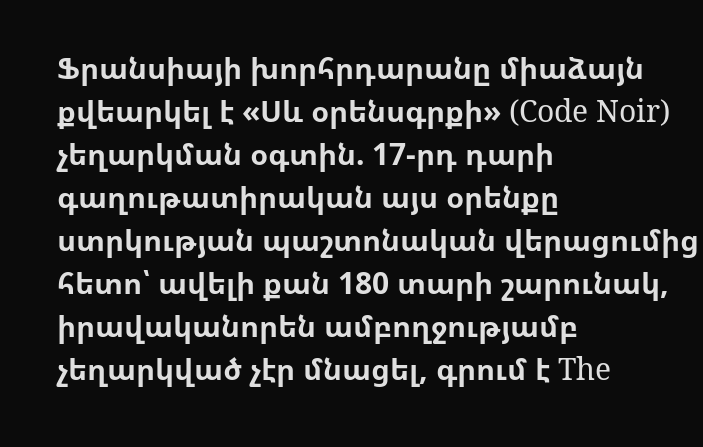Ֆրանսիայի խորհրդարանը միաձայն քվեարկել է «Սև օրենսգրքի» (Code Noir) չեղարկման օգտին. 17-րդ դարի գաղութատիրական այս օրենքը ստրկության պաշտոնական վերացումից հետո՝ ավելի քան 180 տարի շարունակ, իրավականորեն ամբողջությամբ չեղարկված չէր մնացել, գրում է The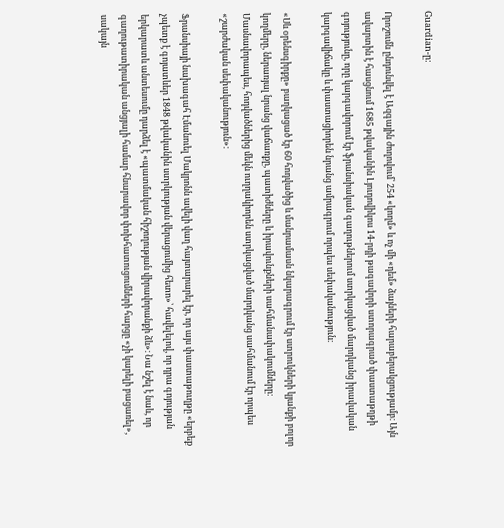Guardian-ը:

Որոշումն ընդունվել է Ազգային ժողովում՝ 254 «կողմ» և ոչ մի «դեմ» ձայների հարաբերակցությամբ։ Այն ավարտին է հասցնում 1685 թվականին Լյուդովիկոս 14-րդի թագավորի ստորագրած փաստաթղթի գոյությունը, որը կարգավորում էր ֆրանսիական գաղութներում ստրկացված մարդկանց իրավական կարգավիճակը և փաստացիորեն նրանց ամրագրում որպես սեփականություն։

«Սև օրենսգիրքը» բաղկացած էր 60 հոդվածից և մանրամասն նկարագրում էր ստրուկների կյանքի բոլոր կողմերը, ներառյալ նրանց վաճառքը, պատիժները և իրավունքների սահմանափակումները։ Մասնավորապես, հոդվածներից մեկն ուղղակիորեն ստրկացված մարդկանց սահմանում էր որպես «շարժական սեփականություն»։

Ֆրանսիայի նախագահ Էմանուել Մակրոնն ավելի վաղ հայտարարել էր, որ այս փաստաթուղթը «երբեք չպետք է գոյատևեր 1848 թվականին ստրկության վերացումից հետո»՝ հավելելով, որ դրա գոյության երկարատև անտեսումը դարձել է «պատմական հիշողության վիրավորանքի ձև»։ Նա նշել է նաև, որ գաղութատիրական անցյալի համար հնարավոր փոխհատուցումների հարցը «չի կարելի բացառել», սակայն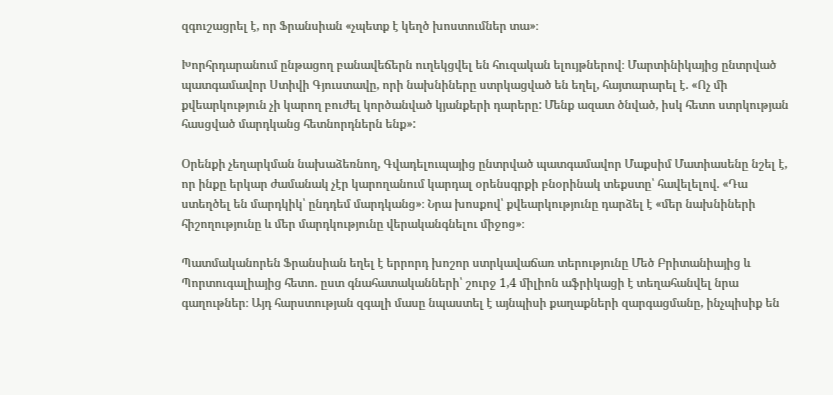զգուշացրել է, որ Ֆրանսիան «չպետք է կեղծ խոստումներ տա»։

Խորհրդարանում ընթացող բանավեճերն ուղեկցվել են հուզական ելույթներով։ Մարտինիկայից ընտրված պատգամավոր Ստիվի Գյուստավը, որի նախնիները ստրկացված են եղել, հայտարարել է. «Ոչ մի քվեարկություն չի կարող բուժել կործանված կյանքերի դարերը: Մենք ազատ ծնված, իսկ հետո ստրկության հասցված մարդկանց հետնորդներն ենք»:

Օրենքի չեղարկման նախաձեռնող, Գվադելուպայից ընտրված պատգամավոր Մաքսիմ Մատիասենը նշել է, որ ինքը երկար ժամանակ չէր կարողանում կարդալ օրենսգրքի բնօրինակ տեքստը՝ հավելելով. «Դա ստեղծել են մարդկիկ՝ ընդդեմ մարդկանց»։ Նրա խոսքով՝ քվեարկությունը դարձել է «մեր նախնիների հիշողությունը և մեր մարդկությունը վերականգնելու միջոց»։

Պատմականորեն Ֆրանսիան եղել է երրորդ խոշոր ստրկավաճառ տերությունը Մեծ Բրիտանիայից և Պորտուգալիայից հետո. ըստ գնահատականների՝ շուրջ 1,4 միլիոն աֆրիկացի է տեղահանվել նրա գաղութներ։ Այդ հարստության զգալի մասը նպաստել է այնպիսի քաղաքների զարգացմանը, ինչպիսիք են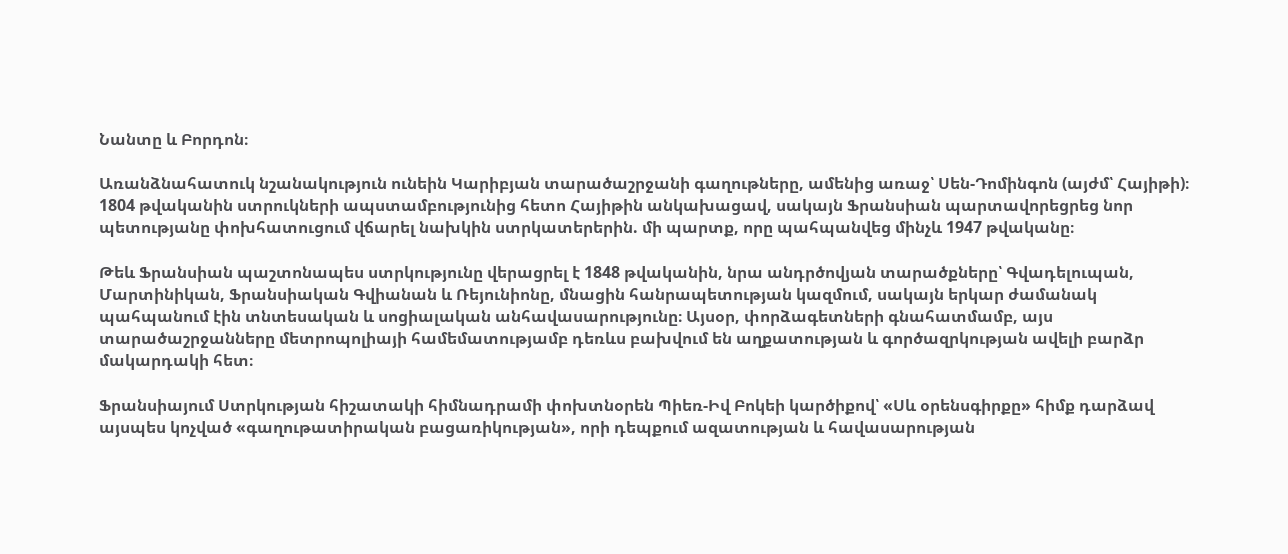Նանտը և Բորդոն։

Առանձնահատուկ նշանակություն ունեին Կարիբյան տարածաշրջանի գաղութները, ամենից առաջ՝ Սեն-Դոմինգոն (այժմ՝ Հայիթի)։ 1804 թվականին ստրուկների ապստամբությունից հետո Հայիթին անկախացավ, սակայն Ֆրանսիան պարտավորեցրեց նոր պետությանը փոխհատուցում վճարել նախկին ստրկատերերին. մի պարտք, որը պահպանվեց մինչև 1947 թվականը։

Թեև Ֆրանսիան պաշտոնապես ստրկությունը վերացրել է 1848 թվականին, նրա անդրծովյան տարածքները՝ Գվադելուպան, Մարտինիկան, Ֆրանսիական Գվիանան և Ռեյունիոնը, մնացին հանրապետության կազմում, սակայն երկար ժամանակ պահպանում էին տնտեսական և սոցիալական անհավասարությունը։ Այսօր, փորձագետների գնահատմամբ, այս տարածաշրջանները մետրոպոլիայի համեմատությամբ դեռևս բախվում են աղքատության և գործազրկության ավելի բարձր մակարդակի հետ։

Ֆրանսիայում Ստրկության հիշատակի հիմնադրամի փոխտնօրեն Պիեռ-Իվ Բոկեի կարծիքով՝ «Սև օրենսգիրքը» հիմք դարձավ այսպես կոչված «գաղութատիրական բացառիկության», որի դեպքում ազատության և հավասարության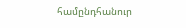համընդհանուր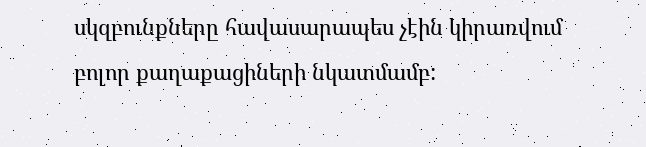սկզբունքները հավասարապես չէին կիրառվում բոլոր քաղաքացիների նկատմամբ: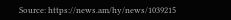Source: https://news.am/hy/news/1039215